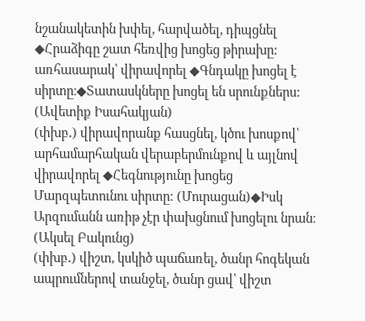նշանակետին խփել, հարվածել, դիպցնել ◆Հրաձիգը շատ հեռվից խոցեց թիրախը:
առհասարակ՝ վիրավորել ◆Գնդակը խոցել է սիրտը։◆Տատասկները խոցել են սրունքներս: (Ավետիք Իսահակյան)
(փխբ․) վիրավորանք հասցնել, կծու խոսքով՝ արհամարհական վերաբերմունքով և այլնով վիրավորել ◆Հեգնությունը խոցեց Մարզպետունու սիրտը: (Մուրացան)◆Իսկ Արզումանն առիթ չէր փախցնում խոցելու նրան։ (Ակսել Բակունց)
(փխբ․) վիշտ, կսկիծ պաճառել, ծանր հոգեկան ապրումներով տանջել, ծանր ցավ՝ վիշտ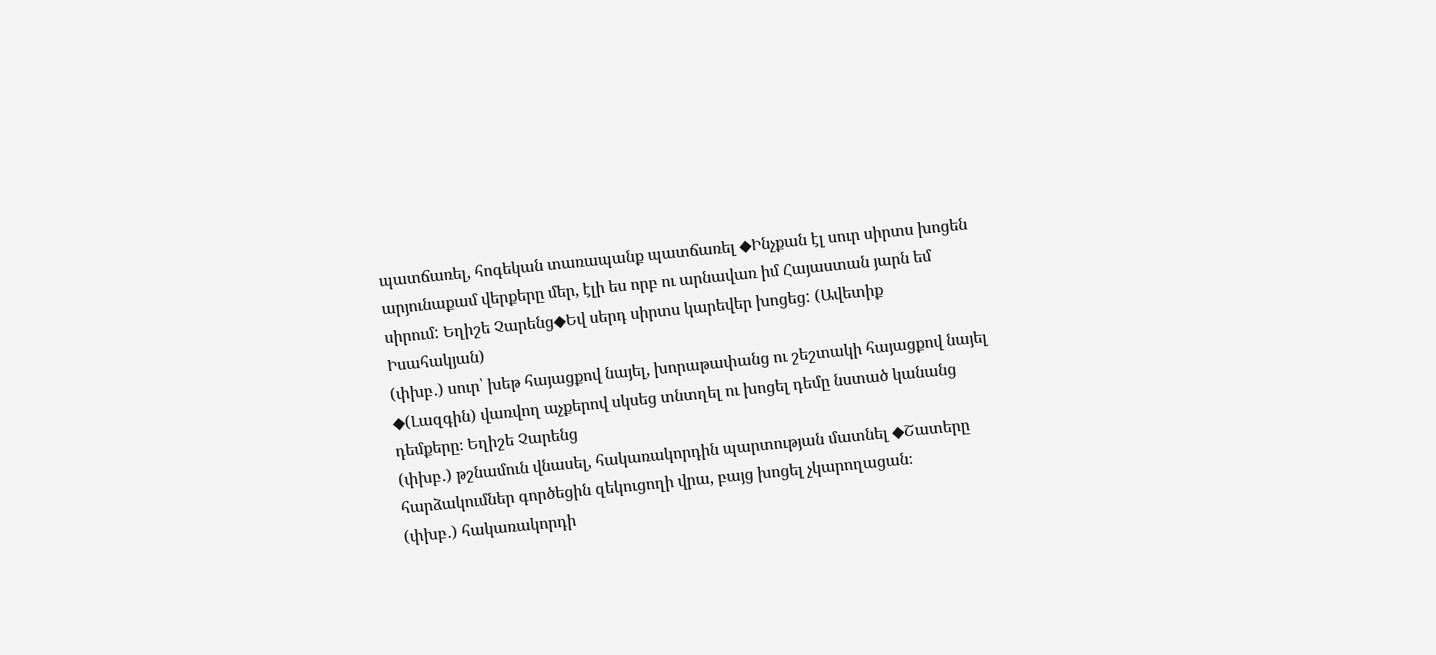պատճառել, հոգեկան տառապանք պատճառել ◆Ինչքան էլ սուր սիրտս խոցեն արյունաքամ վերքերը մեր, էլի ես որբ ու արնավառ իմ Հայաստան յարն եմ սիրում: Եղիշե Չարենց◆Եվ սերդ սիրտս կարեվեր խոցեց: (Ավետիք Իսահակյան)
(փխբ․) սուր՝ խեթ հայացքով նայել, խորաթափանց ու շեշտակի հայացքով նայել ◆(Լազգին) վառվող աչքերով սկսեց տնտղել ու խոցել դեմը նստած կանանց դեմքերը։ Եղիշե Չարենց
(փխբ․) թշնամուն վնասել, հակառակորդին պարտության մատնել ◆Շատերը հարձակումներ գործեցին զեկուցողի վրա, բայց խոցել չկարողացան։
(փխբ․) հակառակորդի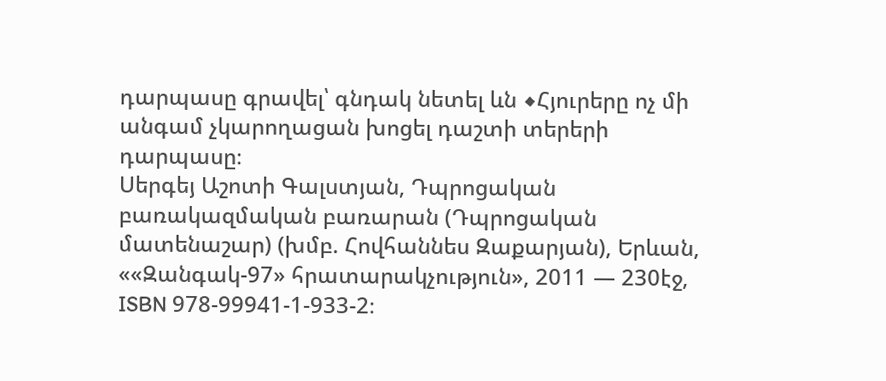դարպասը գրավել՝ գնդակ նետել ևն ◆Հյուրերը ոչ մի անգամ չկարողացան խոցել դաշտի տերերի դարպասը։
Սերգեյ Աշոտի Գալստյան, Դպրոցական բառակազմական բառարան (Դպրոցական մատենաշար) (խմբ. Հովհաննես Զաքարյան), Երևան, ««Զանգակ-97» հրատարակչություն», 2011 — 230էջ, ISBN 978-99941-1-933-2։